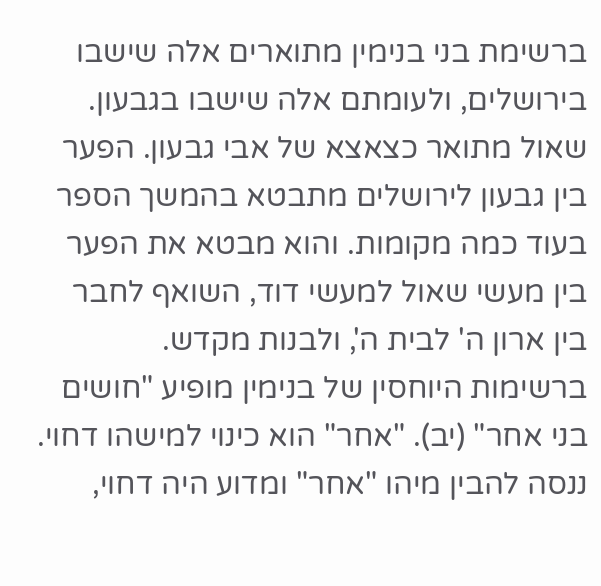ברשימת בני בנימין מתוארים אלה שישבו בירושלים, ולעומתם אלה שישבו בגבעון. שאול מתואר כצאצא של אבי גבעון. הפער בין גבעון לירושלים מתבטא בהמשך הספר בעוד כמה מקומות. והוא מבטא את הפער בין מעשי שאול למעשי דוד, השואף לחבר בין ארון ה' לבית ה', ולבנות מקדש.
ברשימות היוחסין של בנימין מופיע "חושים בני אחר" (יב). "אחר" הוא כינוי למישהו דחוי. ננסה להבין מיהו "אחר" ומדוע היה דחוי,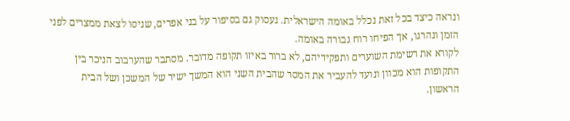ונראה כיצד בכל זאת נכלל באומה הישראלית. נעסוק גם בסיפור על בני אפרים, שניסו לצאת ממצרים לפני הזמן ונהרגו, אך הפיחו רוח גבורה באומה.
לקורא את רשימת השוערים ותפקידיהם, לא ברור באיזו תקופה מדובר. מסתבר שהערבוב הניכר בין התקופות הוא מכוון ונועד להעביר את המסר שהבית השני הוא המשך ישיר של המשכן ושל הבית הראשון.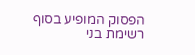הפסוק המופיע בסוף רשימת בני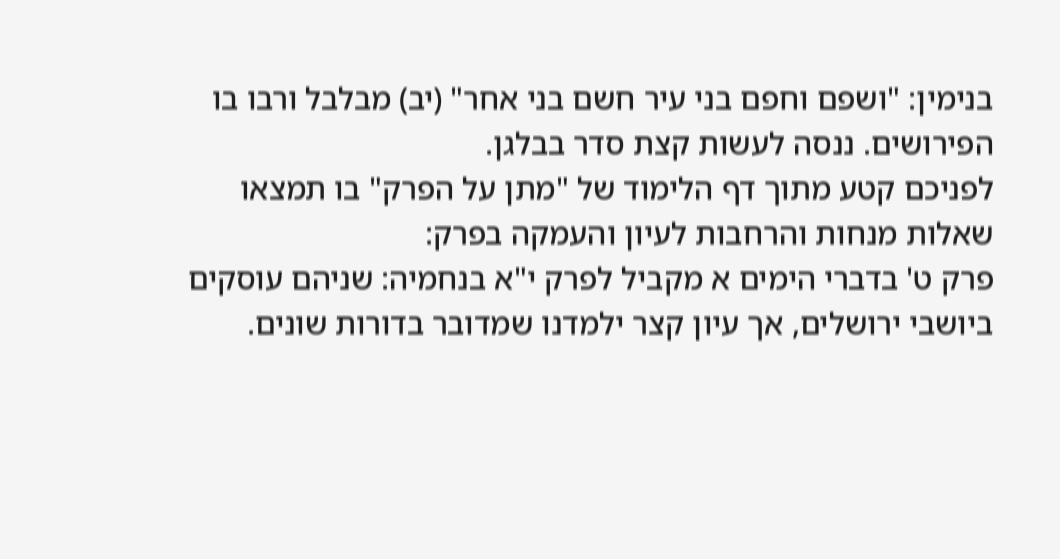בנימין: "ושפם וחפם בני עיר חשם בני אחר" (יב) מבלבל ורבו בו הפירושים. ננסה לעשות קצת סדר בבלגן.
לפניכם קטע מתוך דף הלימוד של "מתן על הפרק" בו תמצאו שאלות מנחות והרחבות לעיון והעמקה בפרק:
פרק ט' בדברי הימים א מקביל לפרק י"א בנחמיה: שניהם עוסקים ביושבי ירושלים, אך עיון קצר ילמדנו שמדובר בדורות שונים.